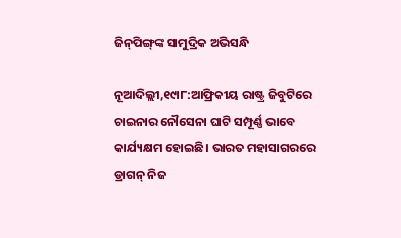ଜିନ୍‌ପିଙ୍ଗ୍‌ଙ୍କ ସାମୁଦ୍ରିକ ଅଭିସନ୍ଧି

ନୂଆଦିଲ୍ଲୀ,୧୯ା୮:ଆଫ୍ରିକୀୟ ରାଷ୍ଟ୍ର ଜିବୁଟିରେ ଚାଇନାର ନୌସେନା ଘାଟି ସମ୍ପୂର୍ଣ୍ଣ ଭାବେ କାର୍ଯ୍ୟକ୍ଷମ ହୋଇଛି। ଭାରତ ମହାସାଗରରେ ଡ୍ରାଗନ୍‌ ନିଜ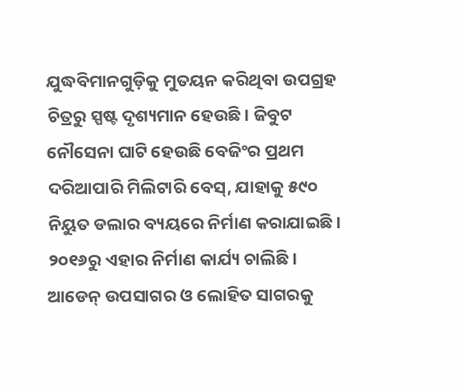ଯୁଦ୍ଧବିମାନଗୁଡ଼ିକୁ ମୁତୟନ କରିଥିବା ଉପଗ୍ରହ ଚିତ୍ରରୁ ସ୍ପଷ୍ଟ ଦୃଶ୍ୟମାନ ହେଉଛି। ଜିବୁଟ ନୌସେନା ଘାଟି ହେଉଛି ବେଜିଂର ପ୍ରଥମ ଦରିଆପାରି ମିଲିଟାରି ବେସ୍‌, ଯାହାକୁ ୫୯୦ ନିୟୁତ ଡଲାର ବ୍ୟୟରେ ନିର୍ମାଣ କରାଯାଇଛି। ୨୦୧୬ରୁ ଏହାର ନିର୍ମାଣ କାର୍ଯ୍ୟ ଚାଲିଛି। ଆଡେନ୍‌ ଉପସାଗର ଓ ଲୋହିତ ସାଗରକୁ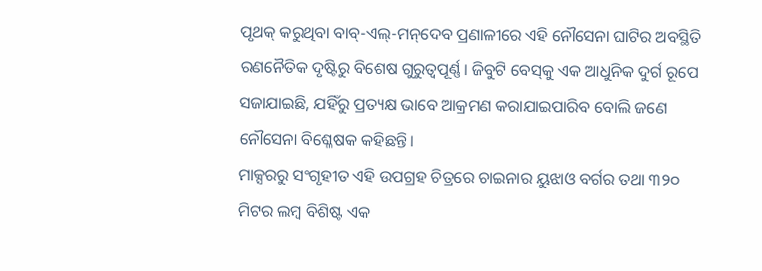ପୃଥକ୍‌ କରୁଥିବା ବାବ୍‌-ଏଲ୍‌-ମନ୍‌ଦେବ ପ୍ରଣାଳୀରେ ଏହି ନୌସେନା ଘାଟିର ଅବସ୍ଥିତି ରଣନୈତିକ ଦୃଷ୍ଟିରୁ ବିଶେଷ ଗୁରୁତ୍ୱପୂର୍ଣ୍ଣ। ଜିବୁଟି ବେସ୍‌କୁ ଏକ ଆଧୁନିକ ଦୁର୍ଗ ରୂପେ ସଜାଯାଇଛି, ଯହିଁରୁ ପ୍ରତ୍ୟକ୍ଷ ଭାବେ ଆକ୍ରମଣ କରାଯାଇପାରିବ ବୋଲି ଜଣେ ନୌସେନା ବିଶ୍ଳେଷକ କହିଛନ୍ତି।
ମାକ୍ସରରୁ ସଂଗୃହୀତ ଏହି ଉପଗ୍ରହ ଚିତ୍ରରେ ଚାଇନାର ୟୁଝାଓ ବର୍ଗର ତଥା ୩୨୦ ମିଟର ଲମ୍ବ ବିଶିଷ୍ଟ ଏକ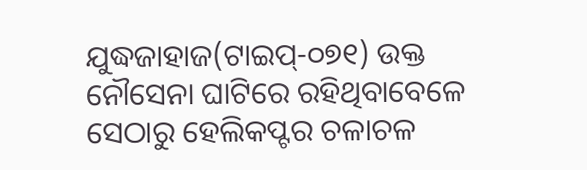ଯୁଦ୍ଧଜାହାଜ(ଟାଇପ୍‌-୦୭୧) ଉକ୍ତ ନୌସେନା ଘାଟିରେ ରହିଥିବାବେଳେ ସେଠାରୁ ହେଲିକପ୍ଟର ଚଳାଚଳ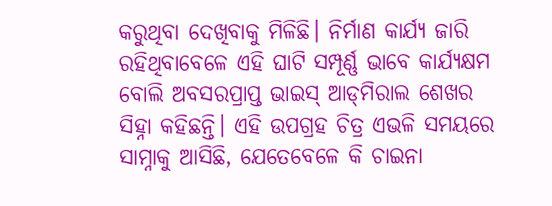କରୁଥିବା ଦେଖିବାକୁ ମିଳିଛି। ନିର୍ମାଣ କାର୍ଯ୍ୟ ଜାରି ରହିଥିବାବେଳେ ଏହି ଘାଟି ସମ୍ପୂର୍ଣ୍ଣ ଭାବେ କାର୍ଯ୍ୟକ୍ଷମ ବୋଲି ଅବସରପ୍ରାପ୍ତ ଭାଇସ୍‌ ଆଡ୍‌ମିରାଲ ଶେଖର ସିହ୍ନା କହିଛନ୍ତି। ଏହି ଉପଗ୍ରହ ଚିତ୍ର ଏଭଳି ସମୟରେ ସାମ୍ନାକୁ ଆସିଛି, ଯେତେବେଳେ କି ଚାଇନା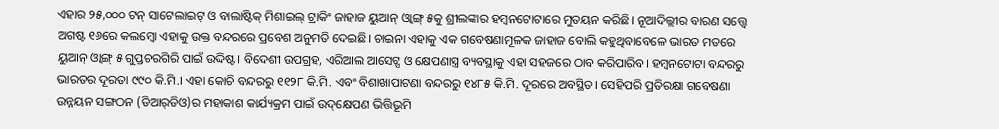ଏହାର ୨୫,୦୦୦ ଟନ୍‌ ସାଟେଲାଇଟ୍‌ ଓ ବାଲାଷ୍ଟିକ୍‌ ମିଶାଇଲ୍‌ ଟ୍ରାକିଂ ଜାହାଜ ୟୁଆନ୍‌ ଓ୍ବାଙ୍ଗ୍‌ ୫କୁ ଶ୍ରୀଲଙ୍କାର ହମ୍ବନଟୋଟାରେ ମୁତୟନ କରିଛି। ନୂଆଦିଲ୍ଲୀର ବାରଣ ସତ୍ତ୍ୱେ ଅଗଷ୍ଟ ୧୬ରେ କଲମ୍ବୋ ଏହାକୁ ଉକ୍ତ ବନ୍ଦରରେ ପ୍ରବେଶ ଅନୁମତି ଦେଇଛି। ଚାଇନା ଏହାକୁ ଏକ ଗବେଷଣାମୂଳକ ଜାହାଜ ବୋଲି କହୁଥିବାବେଳେ ଭାରତ ମତରେ ୟୁଆନ୍‌ ଓ୍ବାଙ୍ଗ୍‌ ୫ ଗୁପ୍ତଚରଗିରି ପାଇଁ ଉଦ୍ଦିଷ୍ଟ। ବିଦେଶୀ ଉପଗ୍ରହ, ଏରିଆଲ ଆସେଟ୍ସ ଓ କ୍ଷେପଣାସ୍ତ୍ର ବ୍ୟବସ୍ଥାକୁ ଏହା ସହଜରେ ଠାବ କରିପାରିବ। ହମ୍ବନଟୋଟା ବନ୍ଦରରୁ ଭାରତର ଦୂରତା ୯୯୦ କି.ମି.। ଏହା କୋଚି ବନ୍ଦରରୁ ୧୧୨୮ କି.ମି. ଏବଂ ବିଶାଖାପାଟଣା ବନ୍ଦରରୁ ୧୪୮୫ କି.ମି. ଦୂରରେ ଅବସ୍ଥିତ। ସେହିପରି ପ୍ରତିରକ୍ଷା ଗବେଷଣା ଉନ୍ନୟନ ସଙ୍ଗଠନ (ଡିଆର୍‌ଡିଓ)ର ମହାକାଶ କାର୍ଯ୍ୟକ୍ରମ ପାଇଁ ଉଦ୍‌କ୍ଷେପଣ ଭିତ୍ତିଭୂମି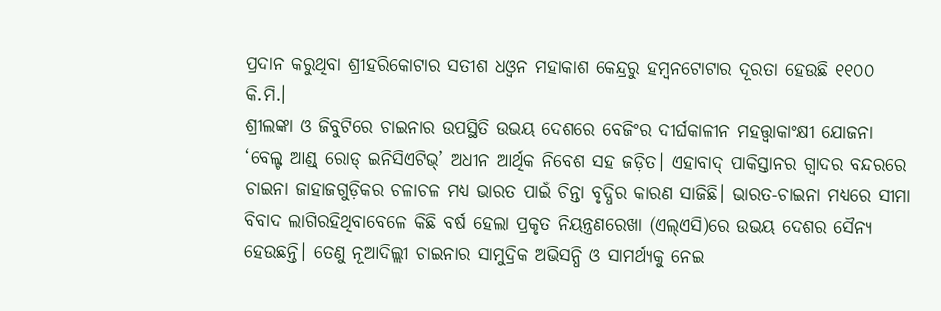ପ୍ରଦାନ କରୁଥିବା ଶ୍ରୀହରିକୋଟାର ସତୀଶ ଧଓ୍ବନ ମହାକାଶ କେନ୍ଦ୍ରରୁ ହମ୍ବନଟୋଟାର ଦୂରତା ହେଉଛି ୧୧୦୦ କି.ମି.।
ଶ୍ରୀଲଙ୍କା ଓ ଜିବୁଟିରେ ଚାଇନାର ଉପସ୍ଥିତି ଉଭୟ ଦେଶରେ ବେଜିଂର ଦୀର୍ଘକାଳୀନ ମହତ୍ତ୍ୱାକାଂକ୍ଷୀ ଯୋଜନା ‘ବେଲ୍ଟ ଆଣ୍ଡ୍‌ ରୋଡ୍‌ ଇନିସିଏଟିଭ୍‌’ ଅଧୀନ ଆର୍ଥିକ ନିବେଶ ସହ ଜଡ଼ିତ। ଏହାବାଦ୍‌ ପାକିସ୍ତାନର ଗ୍ବାଦର ବନ୍ଦରରେ ଚାଇନା ଜାହାଜଗୁଡ଼ିକର ଚଳାଚଳ ମଧ୍ୟ ଭାରତ ପାଇଁ ଚିନ୍ତା ବୃଦ୍ଧିର କାରଣ ସାଜିଛି। ଭାରତ-ଚାଇନା ମଧ୍ୟରେ ସୀମା ବିବାଦ ଲାଗିରହିଥିବାବେଳେ କିଛି ବର୍ଷ ହେଲା ପ୍ରକୃତ ନିୟନ୍ତ୍ରଣରେଖା (ଏଲ୍‌ଏସି)ରେ ଉଭୟ ଦେଶର ସୈନ୍ୟ ହେଉଛନ୍ତି। ତେଣୁ ନୂଆଦିଲ୍ଲୀ ଚାଇନାର ସାମୁଦ୍ରିକ ଅଭିସନ୍ଧି ଓ ସାମର୍ଥ୍ୟକୁ ନେଇ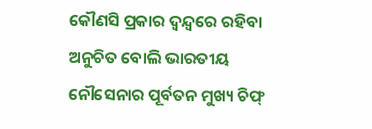କୌଣସି ପ୍ରକାର ଦ୍ୱନ୍ଦ୍ୱରେ ରହିବା ଅନୁଚିତ ବୋଲି ଭାରତୀୟ ନୌସେନାର ପୂର୍ବତନ ମୁଖ୍ୟ ଚିଫ୍‌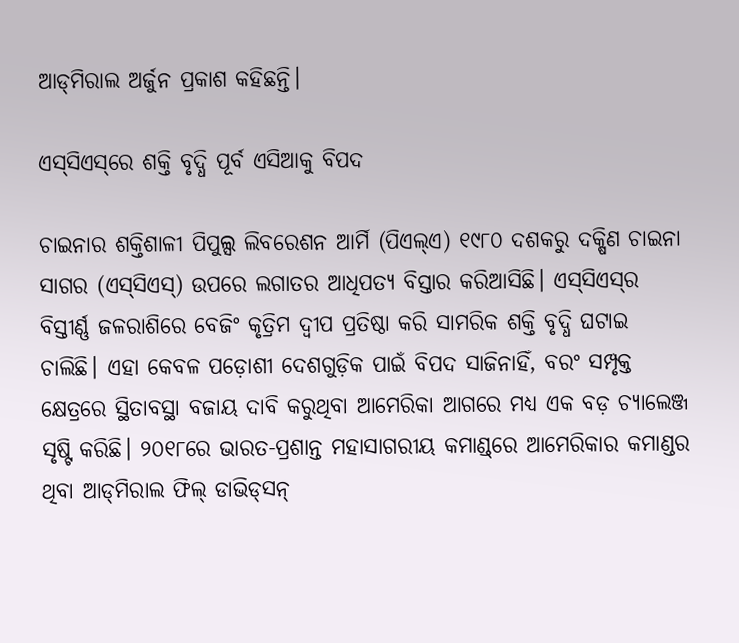ଆଡ୍‌ମିରାଲ ଅର୍ଜୁନ ପ୍ରକାଶ କହିଛନ୍ତି।

ଏସ୍‌ସିଏସ୍‌ରେ ଶକ୍ତି ବୃଦ୍ଧି ପୂର୍ବ ଏସିଆକୁ ବିପଦ

ଚାଇନାର ଶକ୍ତିଶାଳୀ ପିପୁଲ୍ସ ଲିବରେଶନ ଆର୍ମି (ପିଏଲ୍‌ଏ) ୧୯୮୦ ଦଶକରୁ ଦକ୍ଷିଣ ଚାଇନା ସାଗର (ଏସ୍‌ସିଏସ୍‌) ଉପରେ ଲଗାତର ଆଧିପତ୍ୟ ବିସ୍ତାର କରିଆସିଛି। ଏସ୍‌ସିଏସ୍‌ର ବିସ୍ତୀର୍ଣ୍ଣ ଜଳରାଶିରେ ବେଜିଂ କୃତ୍ରିମ ଦ୍ୱୀପ ପ୍ରତିଷ୍ଠା କରି ସାମରିକ ଶକ୍ତି ବୃଦ୍ଧି ଘଟାଇ ଚାଲିଛି। ଏହା କେବଳ ପଡ଼ୋଶୀ ଦେଶଗୁଡ଼ିକ ପାଇଁ ବିପଦ ସାଜିନାହିଁ, ବରଂ ସମ୍ପୃକ୍ତ କ୍ଷେତ୍ରରେ ସ୍ଥିତାବସ୍ଥା ବଜାୟ ଦାବି କରୁଥିବା ଆମେରିକା ଆଗରେ ମଧ୍ୟ ଏକ ବଡ଼ ଚ୍ୟାଲେଞ୍ଜ ସୃଷ୍ଟି କରିଛି। ୨୦୧୮ରେ ଭାରତ-ପ୍ରଶାନ୍ତ ମହାସାଗରୀୟ କମାଣ୍ଡ୍‌ରେ ଆମେରିକାର କମାଣ୍ଡର ଥିବା ଆଡ୍‌ମିରାଲ ଫିଲ୍‌ ଡାଭିଡ୍‌ସନ୍‌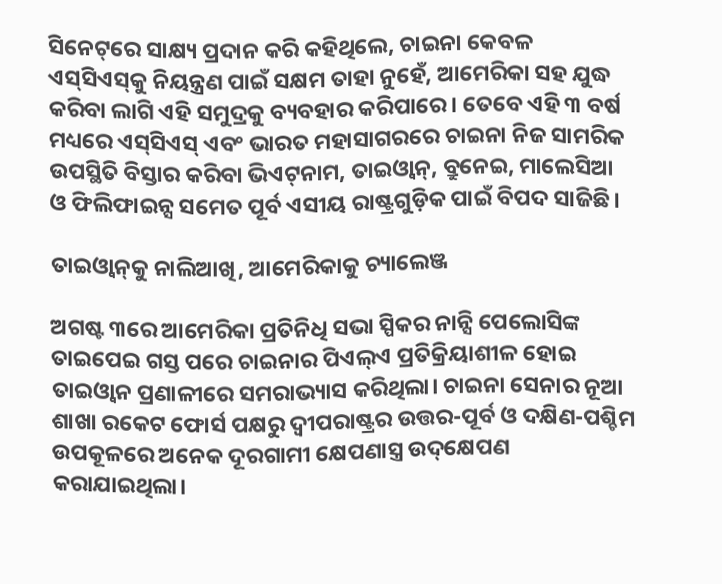ସିନେଟ୍‌ରେ ସାକ୍ଷ୍ୟ ପ୍ରଦାନ କରି କହିଥିଲେ, ଚାଇନା କେବଳ ଏସ୍‌ସିଏସ୍‌କୁ ନିୟନ୍ତ୍ରଣ ପାଇଁ ସକ୍ଷମ ତାହା ନୁହେଁ, ଆମେରିକା ସହ ଯୁଦ୍ଧ କରିବା ଲାଗି ଏହି ସମୁଦ୍ରକୁ ବ୍ୟବହାର କରିପାରେ। ତେବେ ଏହି ୩ ବର୍ଷ ମଧ୍ୟରେ ଏସ୍‌ସିଏସ୍‌ ଏବଂ ଭାରତ ମହାସାଗରରେ ଚାଇନା ନିଜ ସାମରିକ ଉପସ୍ଥିତି ବିସ୍ତାର କରିବା ଭିଏଟ୍‌ନାମ, ତାଇଓ୍ବାନ୍‌, ବ୍ରୁନେଇ, ମାଲେସିଆ ଓ ଫିଲିଫାଇନ୍ସ ସମେତ ପୂର୍ବ ଏସୀୟ ରାଷ୍ଟ୍ରଗୁଡ଼ିକ ପାଇଁ ବିପଦ ସାଜିଛି।

ତାଇଓ୍ବାନ୍‌କୁ ନାଲିଆଖି, ଆମେରିକାକୁ ଚ୍ୟାଲେଞ୍ଜ

ଅଗଷ୍ଟ ୩ରେ ଆମେରିକା ପ୍ରତିନିଧି ସଭା ସ୍ପିକର ନାନ୍ସି ପେଲୋସିଙ୍କ ତାଇପେଇ ଗସ୍ତ ପରେ ଚାଇନାର ପିଏଲ୍‌ଏ ପ୍ରତିକ୍ରିୟାଶୀଳ ହୋଇ ତାଇଓ୍ବାନ ପ୍ରଣାଳୀରେ ସମରାଭ୍ୟାସ କରିଥିଲା। ଚାଇନା ସେନାର ନୂଆ ଶାଖା ରକେଟ ଫୋର୍ସ ପକ୍ଷରୁ ଦ୍ୱୀପରାଷ୍ଟ୍ରର ଉତ୍ତର-ପୂର୍ବ ଓ ଦକ୍ଷିଣ-ପଶ୍ଚିମ ଉପକୂଳରେ ଅନେକ ଦୂରଗାମୀ କ୍ଷେପଣାସ୍ତ୍ର ଉଦ୍‌କ୍ଷେପଣ କରାଯାଇଥିଲା।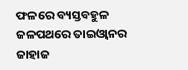ଫଳରେ ବ୍ୟସ୍ତବହୁଳ ଜଳପଥରେ ତାଇଓ୍ବାନର ଜାହାଜ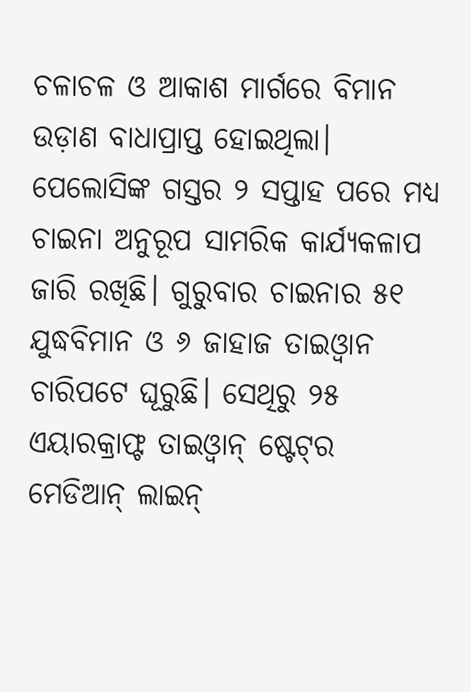ଚଳାଚଳ ଓ ଆକାଶ ମାର୍ଗରେ ବିମାନ ଉଡ଼ାଣ ବାଧାପ୍ରାପ୍ତ ହୋଇଥିଲା। ପେଲୋସିଙ୍କ ଗସ୍ତର ୨ ସପ୍ତାହ ପରେ ମଧ୍ୟ ଚାଇନା ଅନୁରୂପ ସାମରିକ କାର୍ଯ୍ୟକଳାପ ଜାରି ରଖିଛି। ଗୁରୁବାର ଚାଇନାର ୫୧ ଯୁଦ୍ଧବିମାନ ଓ ୬ ଜାହାଜ ତାଇଓ୍ବାନ ଚାରିପଟେ ଘୂରୁଛି। ସେଥିରୁ ୨୫ ଏୟାରକ୍ରାଫ୍ଟ ତାଇଓ୍ବାନ୍‌ ଷ୍ଟେଟ୍‌ର ମେଡିଆନ୍‌ ଲାଇନ୍‌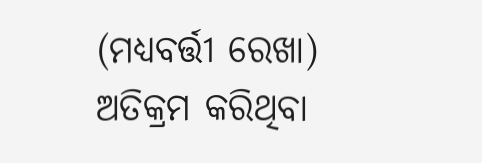(ମଧ୍ୟବର୍ତ୍ତୀ ରେଖା) ଅତିକ୍ରମ କରିଥିବା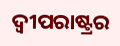ଦ୍ୱୀପରାଷ୍ଟ୍ରର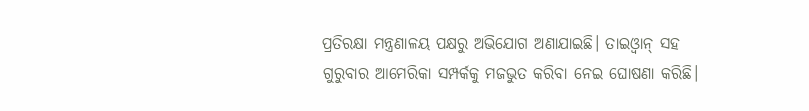ପ୍ରତିରକ୍ଷା ମନ୍ତ୍ରଣାଳୟ ପକ୍ଷରୁ ଅଭିଯୋଗ ଅଣାଯାଇଛି। ତାଇଓ୍ବାନ୍‌ ସହ ଗୁରୁବାର ଆମେରିକା ସମ୍ପର୍କକୁ ମଜଭୁତ କରିବା ନେଇ ଘୋଷଣା କରିଛି।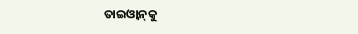ତାଇଓ୍ବାନ୍‌କୁ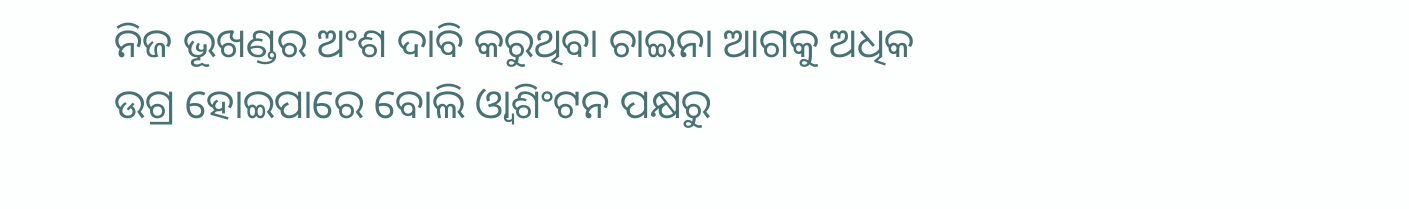ନିଜ ଭୂଖଣ୍ଡର ଅଂଶ ଦାବି କରୁଥିବା ଚାଇନା ଆଗକୁ ଅଧିକ ଉଗ୍ର ହୋଇପାରେ ବୋଲି ଓ୍ବାଶିଂଟନ ପକ୍ଷରୁ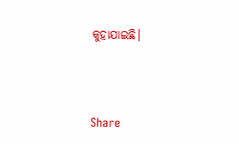କୁହାଯାଇଛି।



Share